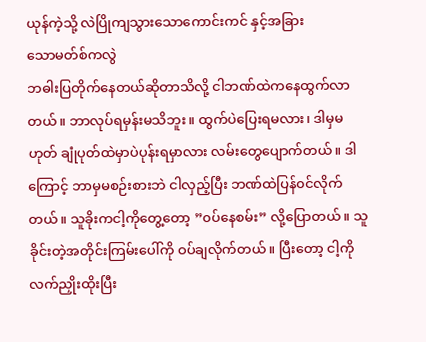ယုန်ကဲ့သို့ လဲပြိုကျသွားသောကောင်းကင် နှင့်အခြား
သောမတ်စ်ကလွဲ
ဘဓါးပြတိုက်နေတယ်ဆိုတာသိလို့ ငါဘဏ်ထဲကနေထွက်လာတယ်။ ဘာလုပ်ရမှန်းမသိဘူး။ ထွက်ပဲပြေးရမလား၊ ဒါမှမဟုတ် ချုံပုတ်ထဲမှာပဲပုန်းရမှာလား လမ်းတွေပျောက်တယ်။ ဒါကြောင့် ဘာမှမစဉ်းစားဘဲ ငါလှည့်ပြီး ဘဏ်ထဲပြန်၀င်လိုက်တယ်။ သူခိုးကငါ့ကိုတွေ့တော့ ”၀ပ်နေစမ်း” လို့ပြောတယ်။ သူခိုင်းတဲ့အတိုင်းကြမ်းပေါ်ကို ဝပ်ချလိုက်တယ်။ ပြီးတော့ ငါ့ကို လက်ညှိုးထိုးပြီး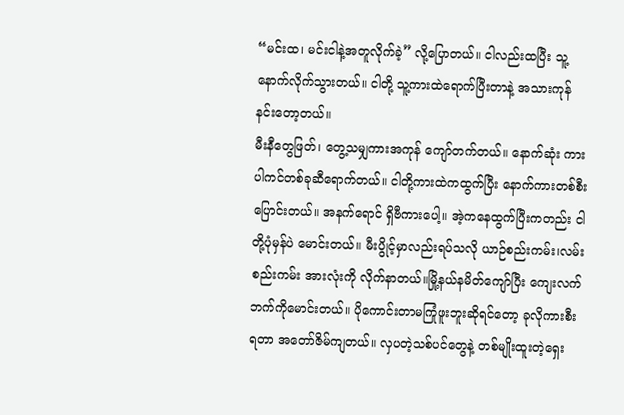“မင်းထ၊ မင်းငါနဲ့အတူလိုက်ခဲ့” လို့ပြောတယ်။ ငါလည်းထပြီး သူ့နောက်လိုက်သွားတယ်။ ငါတို့ သူ့ကားထဲရောက်ပြီးတာနဲ့ အသားကုန် နင်းတော့တယ်။
မီးနီတွေဖြတ်၊ တွေ့သမျှကားအကုန် ကျော်တက်တယ်။ နောက်ဆုံး ကားပါကင်တစ်ခုဆီရောက်တယ်။ ငါတို့ကားထဲကထွက်ပြီး နောက်ကားတစ်စီးပြောင်းတယ်။ အနက်ရောင် ရှိဗီကားပေါ့။ အဲ့ကနေထွက်ပြီးကတည်း ငါတို့ပုံမှန်ပဲ မောင်းတယ်။ မီးပွိုင့်မှာလည်းရပ်သလို ယာဉ်စည်းကမ်း၊လမ်းစည်းကမ်း အားလုံးကို လိုက်နာတယ်။မြို့နယ်နမိတ်ကျော်ပြီး ကျေးလက်ဘက်ကိုမောင်းတယ်။ ပိုကောင်းတာမကြုံဖူးဘူးဆိုရင်တော့ ခုလိုကားစီးရတာ အတော်ဇိမ်ကျတယ်။ လှပတဲ့သစ်ပင်တွေနဲ့ တစ်မျိုးထူးတဲ့ရှေး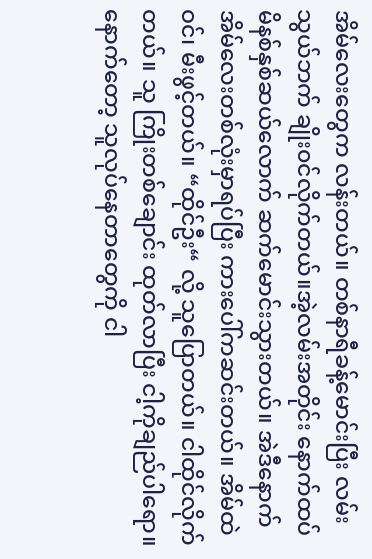အိမ်လေးတွေက လန်းတယ်။ တစ်နာရီခန့်မောင်းပြီး လမ်းသွယ်ဘက် ချိုး၀င်လိုက်တယ်။အဲ့လမ်းအတိုင်း နောက်ထပ် မိနစ်နှစ်ဆယ်လောက် ဆက်မောင်းသွားတယ်။ အဲဒီနောက် အိမ်လေးတစ်လုံးမှာရပ်ပြီး ကားပေါ်ကဆင်းတယ်။ အိမ်ထဲဝင်၊ မီးဖွင့်တယ်။ “ထိုင်ဦး“ လို့ သူပြောတယ်။ ငါထိုင်လိုက်တယ်။ သူ ကြိုးတစ်ချောင်း ထုတ်လာပြီး ငါ့ကိုချည်ပါရော။ နောက်တော့ သူလုပ်နေတာတွေကို ငါ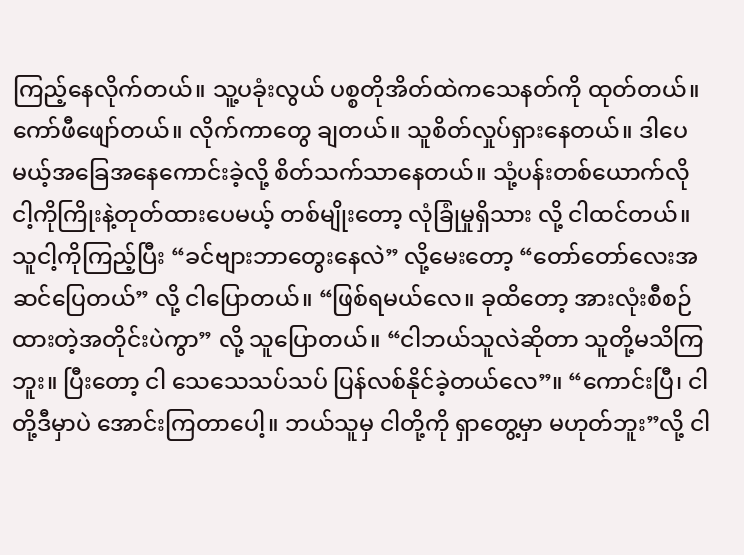ကြည့်နေလိုက်တယ်။ သူ့ပခုံးလွယ် ပစ္စတိုအိတ်ထဲကသေနတ်ကို ထုတ်တယ်။ ကော်ဖီဖျော်တယ်။ လိုက်ကာတွေ ချတယ်။ သူစိတ်လှုပ်ရှားနေတယ်။ ဒါပေမယ့်အခြေအနေကောင်းခဲ့လို့ စိတ်သက်သာနေတယ်။ သုံ့ပန်းတစ်ယောက်လို ငါ့ကိုကြိုးနဲ့တုတ်ထားပေမယ့် တစ်မျိုးတော့ လုံခြုံမှုရှိသား လို့ ငါထင်တယ်။ သူငါ့ကိုကြည့်ပြီး “ခင်ဗျားဘာတွေးနေလဲ” လို့မေးတော့ “တော်တော်လေးအဆင်ပြေတယ်” လို့ ငါပြောတယ်။ “ဖြစ်ရမယ်လေ။ ခုထိတော့ အားလုံးစီစဉ်ထားတဲ့အတိုင်းပဲကွာ” လို့ သူပြောတယ်။ “ငါဘယ်သူလဲဆိုတာ သူတို့မသိကြဘူး။ ပြီးတော့ ငါ သေသေသပ်သပ် ပြန်လစ်နိုင်ခဲ့တယ်လေ”။ “ကောင်းပြီ၊ ငါတို့ဒီမှာပဲ အောင်းကြတာပေါ့။ ဘယ်သူမှ ငါတို့ကို ရှာတွေ့မှာ မဟုတ်ဘူး”လို့ ငါ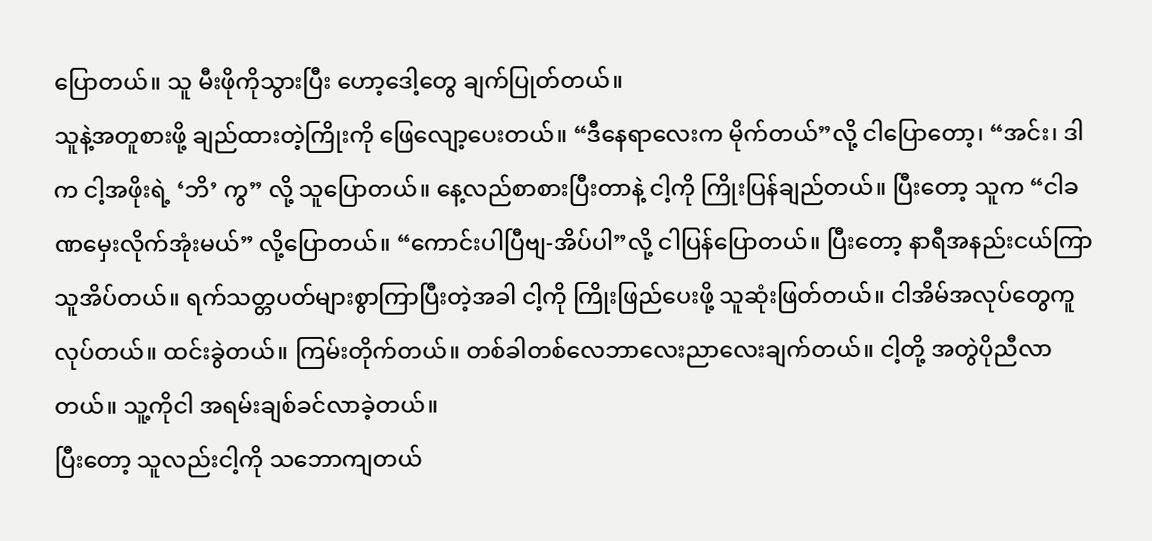ပြောတယ်။ သူ မီးဖိုကိုသွားပြီး ဟော့ဒေါ့တွေ ချက်ပြုတ်တယ်။
သူနဲ့အတူစားဖို့ ချည်ထားတဲ့ကြိုးကို ဖြေလျော့ပေးတယ်။ “ဒီနေရာလေးက မိုက်တယ်”လို့ ငါပြောတော့၊ “အင်း၊ ဒါက ငါ့အဖိုးရဲ့ ‘ဘိ’ ကွ” လို့ သူပြောတယ်။ နေ့လည်စာစားပြီးတာနဲ့ ငါ့ကို ကြိုးပြန်ချည်တယ်။ ပြီးတော့ သူက “ငါခဏမှေးလိုက်အုံးမယ်” လို့ပြောတယ်။ “ကောင်းပါပြီဗျ-အိပ်ပါ”လို့ ငါပြန်ပြောတယ်။ ပြီးတော့ နာရီအနည်းငယ်ကြာ သူအိပ်တယ်။ ရက်သတ္တပတ်များစွာကြာပြီးတဲ့အခါ ငါ့ကို ကြိုးဖြည်ပေးဖို့ သူဆုံးဖြတ်တယ်။ ငါအိမ်အလုပ်တွေကူလုပ်တယ်။ ထင်းခွဲတယ်။ ကြမ်းတိုက်တယ်။ တစ်ခါတစ်လေဘာလေးညာလေးချက်တယ်။ ငါ့တို့ အတွဲပိုညီလာတယ်။ သူ့ကိုငါ အရမ်းချစ်ခင်လာခဲ့တယ်။
ပြီးတော့ သူလည်းငါ့ကို သဘောကျတယ်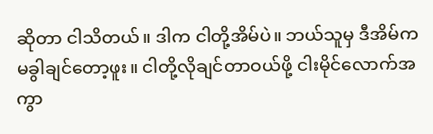ဆိုတာ ငါသိတယ်။ ဒါက ငါတို့အိမ်ပဲ။ ဘယ်သူမှ ဒီအိမ်က မခွါချင်တော့ဖူး။ ငါတို့လိုချင်တာဝယ်ဖို့ ငါးမိုင်လောက်အကွာ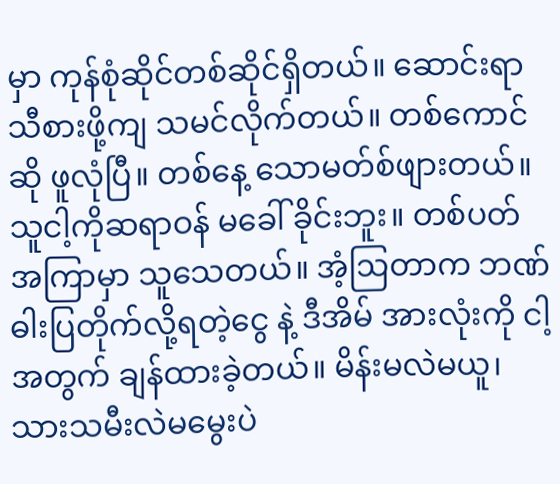မှာ ကုန်စုံဆိုင်တစ်ဆိုင်ရှိတယ်။ ဆောင်းရာသီစားဖို့ကျ သမင်လိုက်တယ်။ တစ်ကောင်ဆို ဖူလုံပြီ။ တစ်နေ့ သောမတ်စ်ဖျားတယ်။ သူငါ့ကိုဆရာဝန် မခေါ် ခိုင်းဘူး။ တစ်ပတ်အကြာမှာ သူသေတယ်။ အံ့ဩတာက ဘဏ်ဓါးပြတိုက်လို့ရတဲ့ငွေ နဲ့ ဒီအိမ် အားလုံးကို ငါ့အတွက် ချန်ထားခဲ့တယ်။ မိန်းမလဲမယူ၊သားသမီးလဲမမွေးပဲ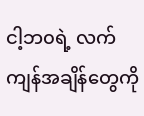ငါ့ဘ၀ရဲ့ လက်ကျန်အချိန်တွေကို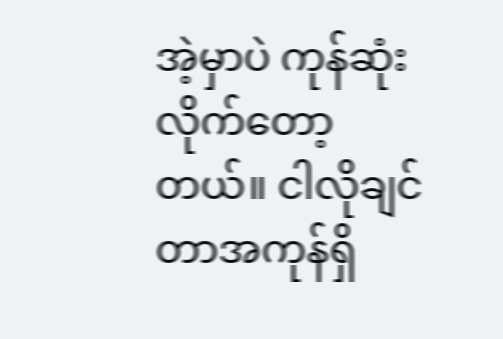အဲ့မှာပဲ ကုန်ဆုံးလိုက်တော့တယ်။ ငါလိုချင်တာအကုန်ရှိ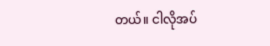တယ်။ ငါလိုအပ်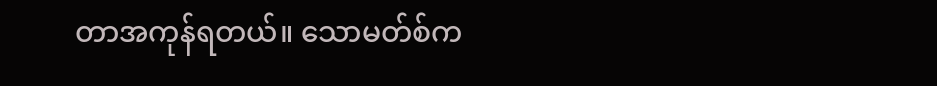တာအကုန်ရတယ်။ သောမတ်စ်က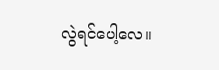လွဲရင်ပေါ့လေ။